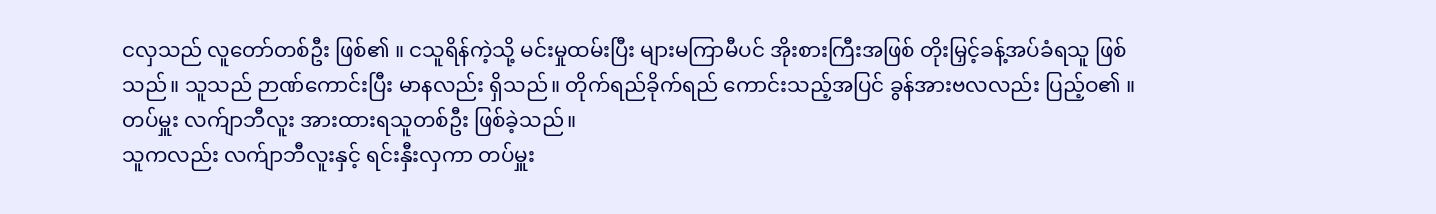ငလှသည် လူတော်တစ်ဦး ဖြစ်၏ ။ ငသူရိန်ကဲ့သို့ မင်းမှုထမ်းပြီး များမကြာမီပင် အိုးစားကြီးအဖြစ် တိုးမြှင့်ခန့်အပ်ခံရသူ ဖြစ်သည်။ သူသည် ဉာဏ်ကောင်းပြီး မာနလည်း ရှိသည်။ တိုက်ရည်ခိုက်ရည် ကောင်းသည့်အပြင် ခွန်အားဗလလည်း ပြည့်ဝ၏ ။ တပ်မှူး လက်ျာဘီလူး အားထားရသူတစ်ဦး ဖြစ်ခဲ့သည်။
သူကလည်း လက်ျာဘီလူးနှင့် ရင်းနှီးလှကာ တပ်မှူး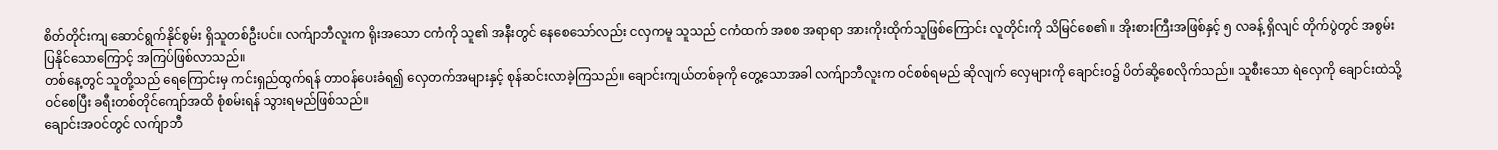စိတ်တိုင်းကျ ဆောင်ရွက်နိုင်စွမ်း ရှိသူတစ်ဦးပင်။ လက်ျာဘီလူးက ရိုးအသော ငကံကို သူ၏ အနီးတွင် နေစေသော်လည်း ငလှကမူ သူသည် ငကံထက် အစစ အရာရာ အားကိုးထိုက်သူဖြစ်ကြောင်း လူတိုင်းကို သိမြင်စေ၏ ။ အိုးစားကြီးအဖြစ်နှင့် ၅ လခန့် ရှိလျင် တိုက်ပွဲတွင် အစွမ်းပြနိုင်သောကြောင့် အကြပ်ဖြစ်လာသည်။
တစ်နေ့တွင် သူတို့သည် ရေကြောင်းမှ ကင်းရှည်ထွက်ရန် တာဝန်ပေးခံရ၍ လှေတက်အများနှင့် စုန်ဆင်းလာခဲ့ကြသည်။ ချောင်းကျယ်တစ်ခုကို တွေ့သောအခါ လက်ျာဘီလူးက ဝင်စစ်ရမည် ဆိုလျက် လှေများကို ချောင်းဝ၌ ပိတ်ဆို့စေလိုက်သည်။ သူစီးသော ရဲလှေကို ချောင်းထဲသို့ ဝင်စေပြီး ခရီးတစ်တိုင်ကျော်အထိ စုံစမ်းရန် သွားရမည်ဖြစ်သည်။
ချောင်းအဝင်တွင် လက်ျာဘီ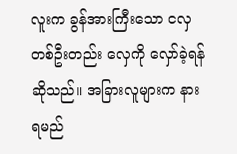လူးက ခွန်အားကြီးသော ငလှတစ်ဦးတည်း လှေကို လှော်ခဲ့ရန် ဆိုသည်။ အခြားလူများက နားရမည်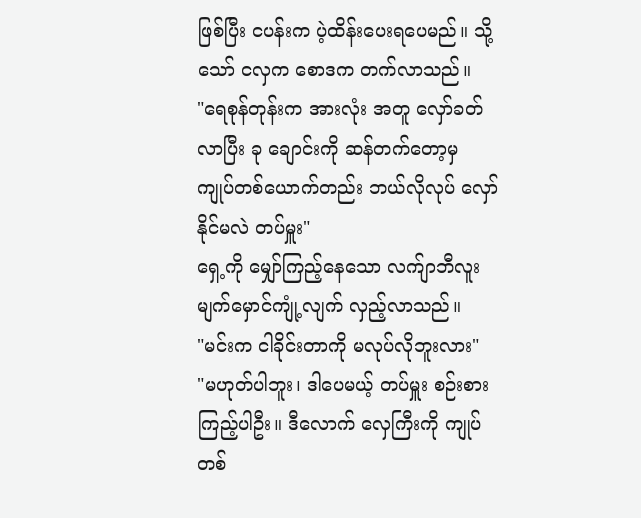ဖြစ်ပြီး ငပန်းက ပဲ့ထိန်းပေးရပေမည်။ သို့သော် ငလှက စောဒက တက်လာသည်။
"ရေစုန်တုန်းက အားလုံး အတူ လှော်ခတ်လာပြီး ခု ချောင်းကို ဆန်တက်တော့မှ ကျုပ်တစ်ယောက်တည်း ဘယ်လိုလုပ် လှော်နိုင်မလဲ တပ်မှူး"
ရှေ့ကို မျှော်ကြည့်နေသော လက်ျာဘီလူး မျက်မှောင်ကျုံ့လျက် လှည့်လာသည်။
"မင်းက ငါခိုင်းတာကို မလုပ်လိုဘူးလား"
"မဟုတ်ပါဘူး၊ ဒါပေမယ့် တပ်မှူး စဉ်းစားကြည့်ပါဦး။ ဒီလောက် လှေကြီးကို ကျုပ်တစ်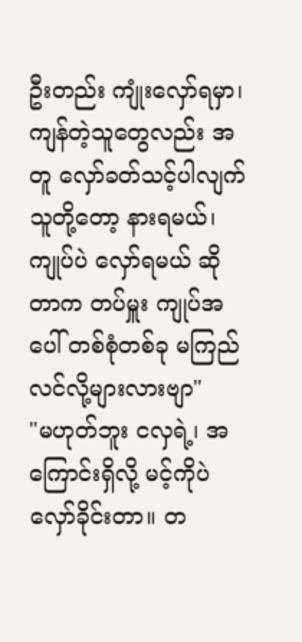ဦးတည်း ကျုံးလှော်ရမှာ၊ ကျန်တဲ့သူတွေလည်း အတူ လှော်ခတ်သင့်ပါလျက် သူတို့တော့ နားရမယ်၊ ကျုပ်ပဲ လှော်ရမယ် ဆိုတာက တပ်မှူး ကျုပ်အပေါ် တစ်စုံတစ်ခု မကြည်လင်လို့များလားဗျာ"
"မဟုတ်ဘူး ငလှရဲ့၊ အကြောင်းရှိလို့ မင့်ကိုပဲ လှော်ခိုင်းတာ။ တ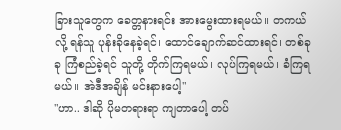ခြားသူတွေက ခေတ္တနားရင်း အားမွေးထားရမယ်။ တကယ်လို့ ရန်သူ ပုန်းခိုနေခဲ့ရင်၊ ထောင်ချောက်ဆင်ထားရင်၊ တစ်ခုခု ကြံစည်ခဲ့ရင် သူတို့ တိုက်ကြရမယ်၊ လုပ်ကြရမယ်၊ ခံကြရမယ်။ အဲဒီအချိန် မင်းနားပေါ့"
"ဟာ.. ဒါဆို ပိုမတရားရာ ကျတာပေါ့ တပ်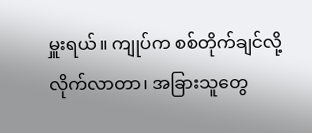မှူးရယ်။ ကျုပ်က စစ်တိုက်ချင်လို့ လိုက်လာတာ၊ အခြားသူတွေ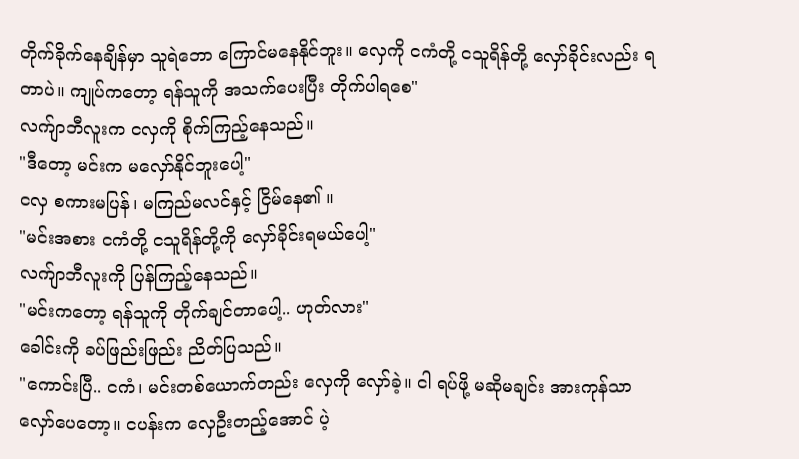တိုက်ခိုက်နေချိန်မှာ သူရဲဘော ကြောင်မနေနိုင်ဘူး။ လှေကို ငကံတို့ ငသူရိန်တို့ လှော်ခိုင်းလည်း ရတာပဲ။ ကျုပ်ကတော့ ရန်သူကို အသက်ပေးပြီး တိုက်ပါရစေ"
လက်ျာဘီလူးက ငလှကို စိုက်ကြည့်နေသည်။
"ဒီတော့ မင်းက မလှော်နိုင်ဘူးပေါ့"
ငလှ စကားမပြန်၊ မကြည်မလင်နှင့် ငြိမ်နေ၏ ။
"မင်းအစား ငကံတို့ ငသူရိန်တို့ကို လှော်ခိုင်းရမယ်ပေါ့"
လက်ျာဘီလူးကို ပြန်ကြည့်နေသည်။
"မင်းကတော့ ရန်သူကို တိုက်ချင်တာပေါ့.. ဟုတ်လား"
ခေါင်းကို ခပ်ဖြည်းဖြည်း ညိတ်ပြသည်။
"ကောင်းပြီ.. ငကံ၊ မင်းတစ်ယောက်တည်း လှေကို လှော်ခဲ့။ ငါ ရပ်ဖို့ မဆိုမချင်း အားကုန်သာ လှော်ပေတော့။ ငပန်းက လှေဦးတည့်အောင် ပဲ့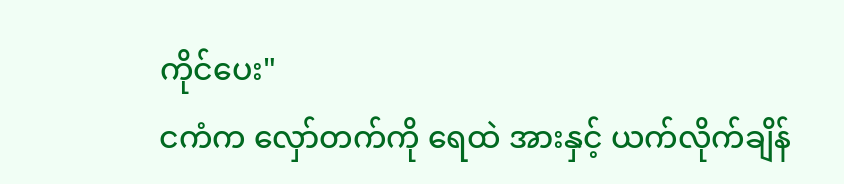ကိုင်ပေး"
ငကံက လှော်တက်ကို ရေထဲ အားနှင့် ယက်လိုက်ချိန်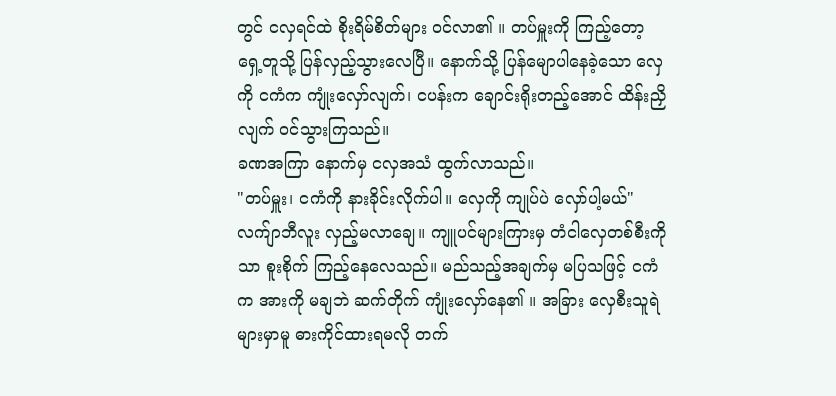တွင် ငလှရင်ထဲ စိုးရိမ်စိတ်များ ဝင်လာ၏ ။ တပ်မှူးကို ကြည့်တော့ ရှေ့တူသို့ ပြန်လှည့်သွားလေပြီ။ နောက်သို့ ပြန်မျောပါနေခဲ့သော လှေကို ငကံက ကျုံးလှော်လျက်၊ ငပန်းက ချောင်းရိုးတည့်အောင် ထိန်းညှိလျက် ဝင်သွားကြသည်။
ခဏအကြာ နောက်မှ ငလှအသံ ထွက်လာသည်။
"တပ်မှူး၊ ငကံကို နားခိုင်းလိုက်ပါ။ လှေကို ကျုပ်ပဲ လှော်ပါ့မယ်"
လက်ျာဘီလူး လှည့်မလာချေ။ ကျူပင်များကြားမှ တံငါလှေတစ်စီးကိုသာ စူးစိုက် ကြည့်နေလေသည်။ မည်သည့်အချက်မှ မပြသဖြင့် ငကံက အားကို မချဘဲ ဆက်တိုက် ကျုံးလှော်နေ၏ ။ အခြား လှေစီးသူရဲများမှာမူ ဓားကိုင်ထားရမလို တက်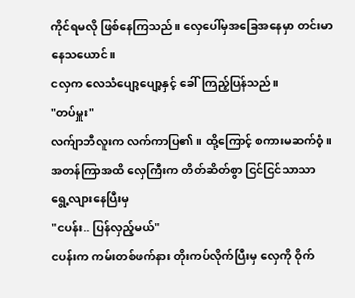ကိုင်ရမလို ဖြစ်နေကြသည်။ လှေပေါ်မှအခြေအနေမှာ တင်းမာနေသယောင်။
ငလှက လေသံပျော့ပျော့နှင့် ခေါ်ကြည့်ပြန်သည်။
"တပ်မှူး"
လက်ျာဘီလူးက လက်ကာပြ၏ ။ ထို့ကြောင့် စကားမဆက်ဝံ့။ အတန်ကြာအထိ လှေကြီးက တိတ်ဆိတ်စွာ ငြင်ငြင်သာသာ ရွေ့လျားနေပြီးမှ
"ငပန်း.. ပြန်လှည့်မယ်"
ငပန်းက ကမ်းတစ်ဖက်နား တိုးကပ်လိုက်ပြီးမှ လှေကို ဝိုက်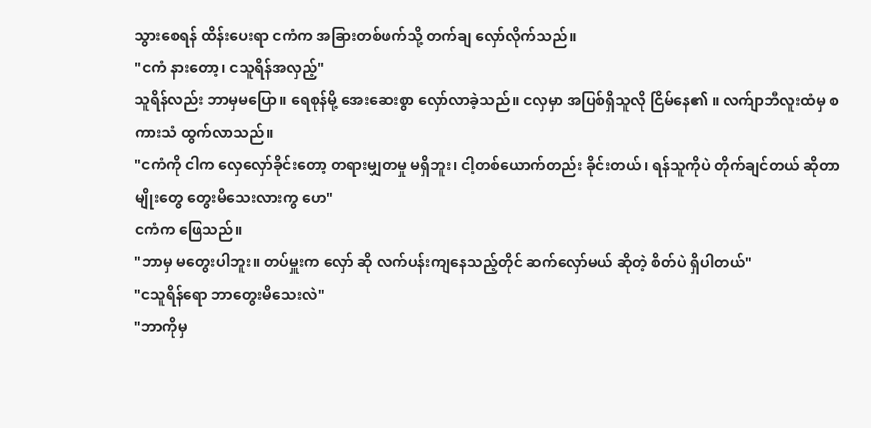သွားစေရန် ထိန်းပေးရာ ငကံက အခြားတစ်ဖက်သို့ တက်ချ လှော်လိုက်သည်။
"ငကံ နားတော့၊ ငသူရိန်အလှည့်"
သူရိန်လည်း ဘာမှမပြော။ ရေစုန်မို့ အေးဆေးစွာ လှော်လာခဲ့သည်။ ငလှမှာ အပြစ်ရှိသူလို ငြိမ်နေ၏ ။ လက်ျာဘီလူးထံမှ စကားသံ ထွက်လာသည်။
"ငကံကို ငါက လှေလှော်ခိုင်းတော့ တရားမျှတမှု မရှိဘူး၊ ငါ့တစ်ယောက်တည်း ခိုင်းတယ်၊ ရန်သူကိုပဲ တိုက်ချင်တယ် ဆိုတာမျိုးတွေ တွေးမိသေးလားကွ ဟေ"
ငကံက ဖြေသည်။
"ဘာမှ မတွေးပါဘူး။ တပ်မှူးက လှော် ဆို လက်ပန်းကျနေသည့်တိုင် ဆက်လှော်မယ် ဆိုတဲ့ စိတ်ပဲ ရှိပါတယ်"
"ငသူရိန်ရော ဘာတွေးမိသေးလဲ"
"ဘာကိုမှ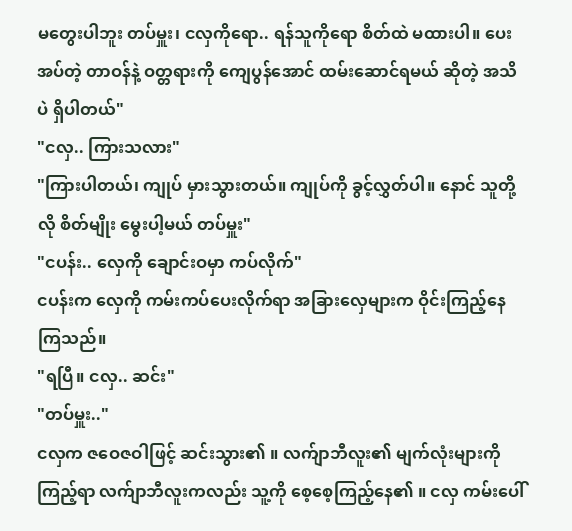မတွေးပါဘူး တပ်မှူး၊ ငလှကိုရော.. ရန်သူကိုရော စိတ်ထဲ မထားပါ။ ပေးအပ်တဲ့ တာဝန်နဲ့ ဝတ္တရားကို ကျေပွန်အောင် ထမ်းဆောင်ရမယ် ဆိုတဲ့ အသိပဲ ရှိပါတယ်"
"ငလှ.. ကြားသလား"
"ကြားပါတယ်၊ ကျုပ် မှားသွားတယ်။ ကျုပ်ကို ခွင့်လွှတ်ပါ။ နောင် သူတို့လို စိတ်မျိုး မွေးပါ့မယ် တပ်မှူး"
"ငပန်း.. လှေကို ချောင်းဝမှာ ကပ်လိုက်"
ငပန်းက လှေကို ကမ်းကပ်ပေးလိုက်ရာ အခြားလှေများက ဝိုင်းကြည့်နေကြသည်။
"ရပြီ။ ငလှ.. ဆင်း"
"တပ်မှူး.."
ငလှက ဇဝေဇဝါဖြင့် ဆင်းသွား၏ ။ လက်ျာဘီလူး၏ မျက်လုံးများကို ကြည့်ရာ လက်ျာဘီလူးကလည်း သူ့ကို စေ့စေ့ကြည့်နေ၏ ။ ငလှ ကမ်းပေါ်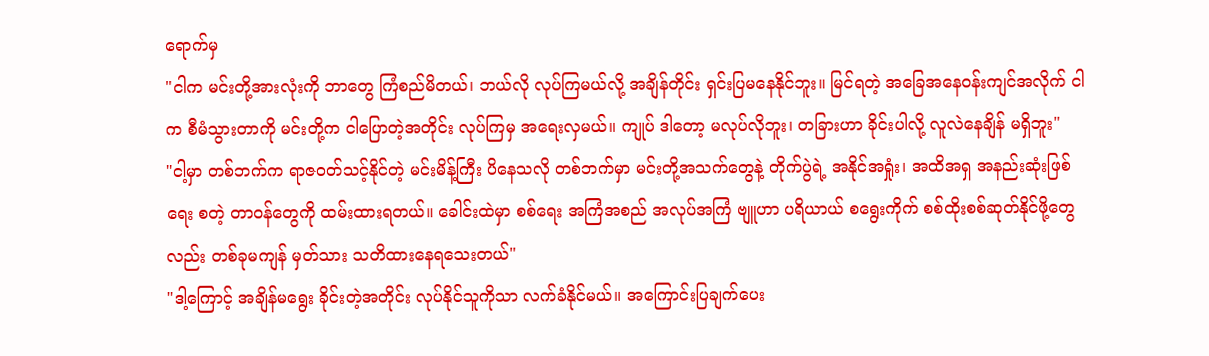ရောက်မှ
"ငါက မင်းတို့အားလုံးကို ဘာတွေ ကြံစည်မိတယ်၊ ဘယ်လို လုပ်ကြမယ်လို့ အချိန်တိုင်း ရှင်းပြမနေနိုင်ဘူး။ မြင်ရတဲ့ အခြေအနေဝန်းကျင်အလိုက် ငါက စီမံသွားတာကို မင်းတို့က ငါပြောတဲ့အတိုင်း လုပ်ကြမှ အရေးလှမယ်။ ကျုပ် ဒါတော့ မလုပ်လိုဘူး၊ တခြားဟာ ခိုင်းပါလို့ လူလဲနေချိန် မရှိဘူး"
"ငါ့မှာ တစ်ဘက်က ရာဇဝတ်သင့်နိုင်တဲ့ မင်းမိန့်ကြီး ပိနေသလို တစ်ဘက်မှာ မင်းတို့အသက်တွေနဲ့ တိုက်ပွဲရဲ့ အနိုင်အရှုံး၊ အထိအရှ အနည်းဆုံးဖြစ်ရေး စတဲ့ တာဝန်တွေကို ထမ်းထားရတယ်။ ခေါင်းထဲမှာ စစ်ရေး အကြံအစည် အလုပ်အကြံ ဗျူဟာ ပရိယာယ် စရွေးကိုက် စစ်ထိုးစစ်ဆုတ်နိုင်ဖို့တွေလည်း တစ်ခုမကျန် မှတ်သား သတိထားနေရသေးတယ်"
"ဒါ့ကြောင့် အချိန်မရွေး ခိုင်းတဲ့အတိုင်း လုပ်နိုင်သူကိုသာ လက်ခံနိုင်မယ်။ အကြောင်းပြချက်ပေး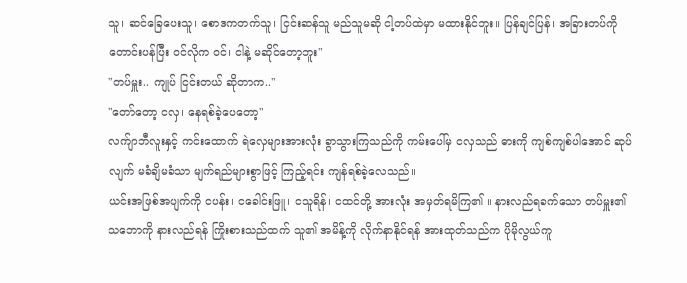သူ၊ ဆင်ခြေပေးသူ၊ စောဒကတက်သူ၊ ငြင်းဆန်သူ မည်သူမဆို ငါ့တပ်ထဲမှာ မထားနိုင်ဘူး။ ပြန်ချင်ပြန်၊ အခြားတပ်ကို တောင်းပန်ပြီး ဝင်လိုက ဝင်၊ ငါနဲ့ မဆိုင်တော့ဘူး"
"တပ်မှူး.. ကျုပ် ငြင်းတယ် ဆိုတာက.."
"တော်တော့ ငလှ၊ နေရစ်ခဲ့ပေတော့"
လက်ျာဘီလူးနှင့် ကင်းထောက် ရဲလှေများအားလုံး ခွာသွားကြသည်ကို ကမ်းပေါ်မှ ငလှသည် ဓားကို ကျစ်ကျစ်ပါအောင် ဆုပ်လျက် မခံချိမခံသာ မျက်ရည်များစွာဖြင့် ကြည့်ရင်း ကျန်ရစ်ခဲ့လေသည်။
ယင်းအဖြစ်အပျက်ကို ငပန်း၊ ငခေါင်းဖြူ၊ ငသူရိန်၊ ငထင်တို့ အားလုံး အမှတ်ရမိကြ၏ ။ နားလည်ရခက်သော တပ်မှူး၏ သဘောကို နားလည်ရန် ကြိုးစားသည်ထက် သူ၏ အမိန့်ကို လိုက်နာနိုင်ရန် အားထုတ်သည်က ပိုမိုလွယ်ကူ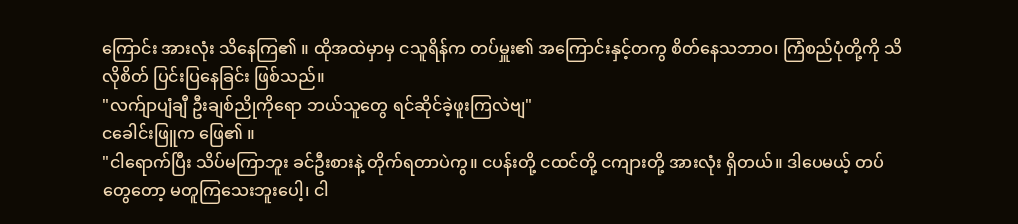ကြောင်း အားလုံး သိနေကြ၏ ။ ထိုအထဲမှာမှ ငသူရိန်က တပ်မှူး၏ အကြောင်းနှင့်တကွ စိတ်နေသဘာဝ၊ ကြံစည်ပုံတို့ကို သိလိုစိတ် ပြင်းပြနေခြင်း ဖြစ်သည်။
"လက်ျာပျံချီ ဦးချစ်ညိုကိုရော ဘယ်သူတွေ ရင်ဆိုင်ခဲ့ဖူးကြလဲဗျ"
ငခေါင်းဖြူက ဖြေ၏ ။
"ငါရောက်ပြီး သိပ်မကြာဘူး ခင်ဦးစားနဲ့ တိုက်ရတာပဲကွ။ ငပန်းတို့ ငထင်တို့ ငကျားတို့ အားလုံး ရှိတယ်။ ဒါပေမယ့် တပ်တွေတော့ မတူကြသေးဘူးပေါ့၊ ငါ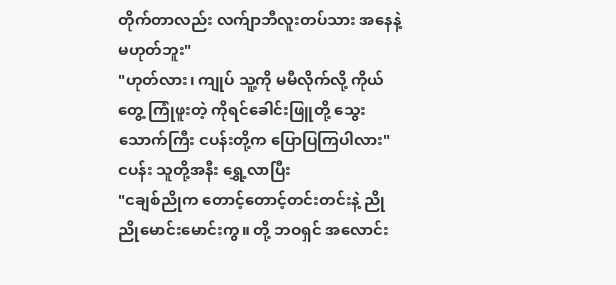တိုက်တာလည်း လက်ျာဘီလူးတပ်သား အနေနဲ့ မဟုတ်ဘူး"
"ဟုတ်လား၊ ကျုပ် သူ့ကို မမီလိုက်လို့ ကိုယ်တွေ့ ကြုံဖူးတဲ့ ကိုရင်ခေါင်းဖြူတို့ သွေးသောက်ကြီး ငပန်းတို့က ပြောပြကြပါလား"
ငပန်း သူတို့အနီး ရွှေ့လာပြီး
"ငချစ်ညိုက တောင့်တောင့်တင်းတင်းနဲ့ ညိုညိုမောင်းမောင်းကွ။ တို့ ဘဝရှင် အလောင်း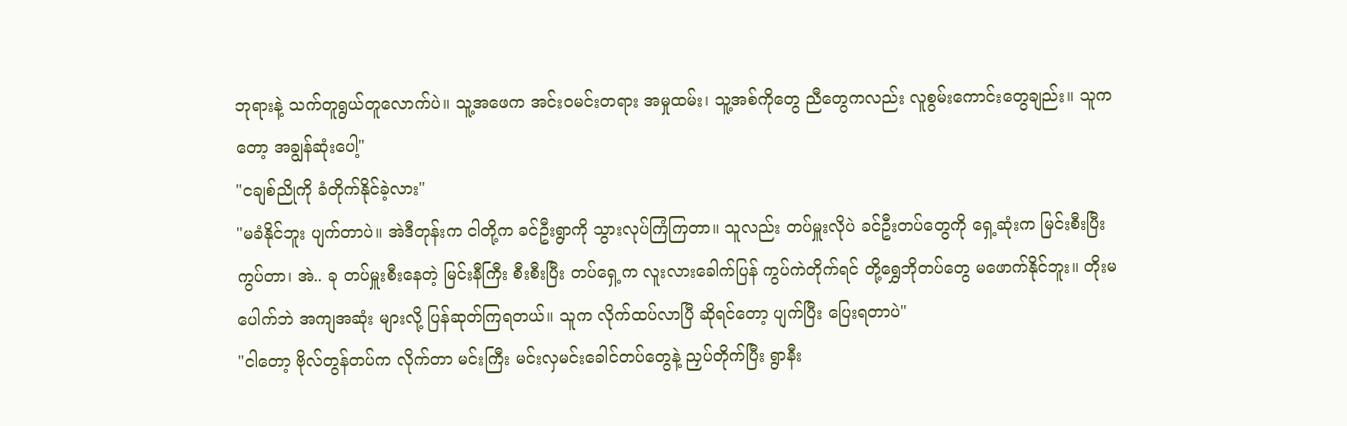ဘုရားနဲ့ သက်တူရွယ်တူလောက်ပဲ။ သူ့အဖေက အင်းဝမင်းတရား အမှုထမ်း၊ သူ့အစ်ကိုတွေ ညီတွေကလည်း လူစွမ်းကောင်းတွေချည်း။ သူကတော့ အချွန်ဆုံးပေါ့"
"ငချစ်ညိုကို ခံတိုက်နိုင်ခဲ့လား"
"မခံနိုင်ဘူး ပျက်တာပဲ။ အဲဒီတုန်းက ငါတို့က ခင်ဦးရွာကို သွားလုပ်ကြံကြတာ။ သူလည်း တပ်မှူးလိုပဲ ခင်ဦးတပ်တွေကို ရှေ့ဆုံးက မြင်းစီးပြီး ကွပ်တာ၊ အဲ.. ခု တပ်မှူးစီးနေတဲ့ မြင်းနီကြီး စီးစီးပြီး တပ်ရှေ့က လူးလားခေါက်ပြန် ကွပ်ကဲတိုက်ရင် တို့ရွှေဘိုတပ်တွေ မဖောက်နိုင်ဘူး။ တိုးမပေါက်ဘဲ အကျအဆုံး များလို့ ပြန်ဆုတ်ကြရတယ်။ သူက လိုက်ထပ်လာပြီ ဆိုရင်တော့ ပျက်ပြီး ပြေးရတာပဲ"
"ငါတော့ ဗိုလ်တွန်တပ်က လိုက်တာ မင်းကြီး မင်းလှမင်းခေါင်တပ်တွေနဲ့ ညှပ်တိုက်ပြီး ရွာနီး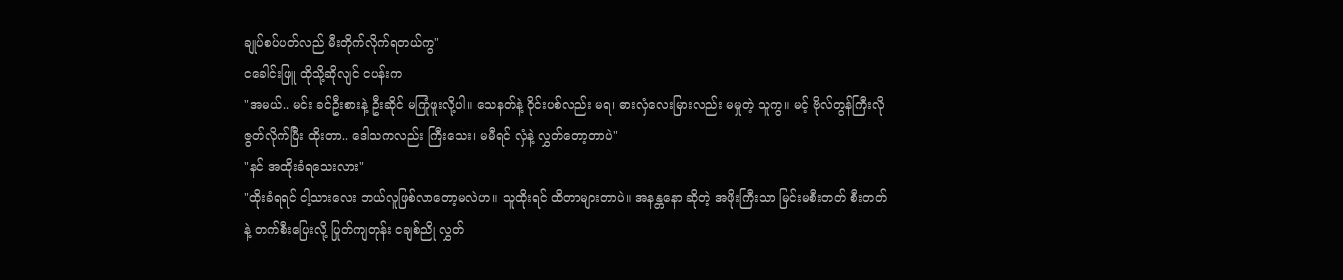ချုပ်စပ်ပတ်လည် မီးတိုက်လိုက်ရတယ်ကွ"
ငခေါင်းဖြူ ထိုသို့ဆိုလျင် ငပန်းက
"အမယ်.. မင်း ခင်ဦးစားနဲ့ ဦးဆိုင် မကြုံဖူးလို့ပါ။ သေနတ်နဲ့ ဝိုင်းပစ်လည်း မရ၊ ဓားလှံလေးမြားလည်း မမှုတဲ့ သူကွ။ မင့် ဗိုလ်တွန်ကြီးလို ဇွတ်လိုက်ပြီး ထိုးတာ.. ဒေါသကလည်း ကြီးသေး၊ မမီရင် လှံနဲ့ လွှတ်တော့တာပဲ"
"နင် အထိုးခံရသေးလား"
"ထိုးခံရရင် ငါ့သားလေး ဘယ်လူဖြစ်လာတော့မလဲဟ။ သူထိုးရင် ထိတာများတာပဲ။ အနန္တနော ဆိုတဲ့ အဖိုးကြီးသာ မြင်းမစီးတတ် စီးတတ်နဲ့ တက်စီးပြေးလို့ ပြုတ်ကျတုန်း ငချစ်ညို လွှတ်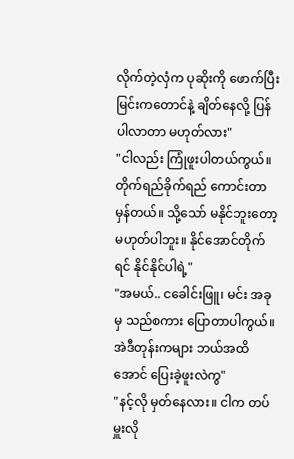လိုက်တဲ့လှံက ပုဆိုးကို ဖောက်ပြီး မြင်းကတောင်နဲ့ ချိတ်နေလို့ ပြန်ပါလာတာ မဟုတ်လား"
"ငါလည်း ကြုံဖူးပါတယ်ကွယ်။ တိုက်ရည်ခိုက်ရည် ကောင်းတာ မှန်တယ်။ သို့သော် မနိုင်ဘူးတော့ မဟုတ်ပါဘူး။ နိုင်အောင်တိုက်ရင် နိုင်နိုင်ပါရဲ့"
"အမယ်.. ငခေါင်းဖြူ၊ မင်း အခုမှ သည်စကား ပြောတာပါကွယ်။ အဲဒီတုန်းကများ ဘယ်အထိအောင် ပြေးခဲ့ဖူးလဲကွ"
"နင့်လို မှတ်နေလား။ ငါက တပ်မှူးလို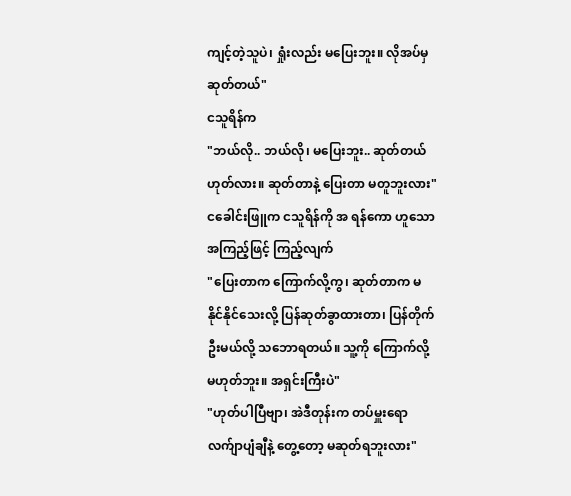ကျင့်တဲ့သူပဲ၊ ရှုံးလည်း မပြေးဘူး။ လိုအပ်မှ ဆုတ်တယ်"
ငသူရိန်က
"ဘယ်လို.. ဘယ်လို၊ မပြေးဘူး.. ဆုတ်တယ် ဟုတ်လား။ ဆုတ်တာနဲ့ ပြေးတာ မတူဘူးလား"
ငခေါင်းဖြူက ငသူရိန်ကို အ ရန်ကော ဟူသော အကြည့်ဖြင့် ကြည့်လျက်
"ပြေးတာက ကြောက်လို့ကွ၊ ဆုတ်တာက မနိုင်နိုင်သေးလို့ ပြန်ဆုတ်ခွာထားတာ၊ ပြန်တိုက်ဦးမယ်လို့ သဘောရတယ်။ သူ့ကို ကြောက်လို့ မဟုတ်ဘူး။ အရှင်းကြီးပဲ"
"ဟုတ်ပါပြီဗျာ၊ အဲဒီတုန်းက တပ်မှူးရော လက်ျာပျံချီနဲ့ တွေ့တော့ မဆုတ်ရဘူးလား"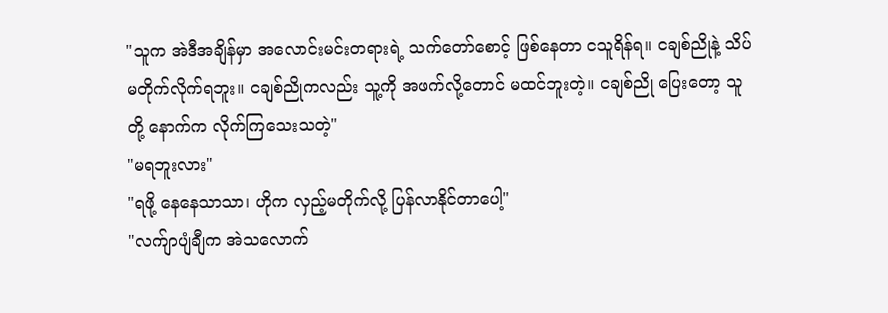"သူက အဲဒီအချိန်မှာ အလောင်းမင်းတရားရဲ့ သက်တော်စောင့် ဖြစ်နေတာ ငသူရိန်ရ။ ငချစ်ညိုနဲ့ သိပ်မတိုက်လိုက်ရဘူး။ ငချစ်ညိုကလည်း သူ့ကို အဖက်လို့တောင် မထင်ဘူးတဲ့။ ငချစ်ညို ပြေးတော့ သူတို့ နောက်က လိုက်ကြသေးသတဲ့"
"မရဘူးလား"
"ရဖို့ နေနေသာသာ၊ ဟိုက လှည့်မတိုက်လို့ ပြန်လာနိုင်တာပေါ့"
"လက်ျာပျံချီက အဲသလောက်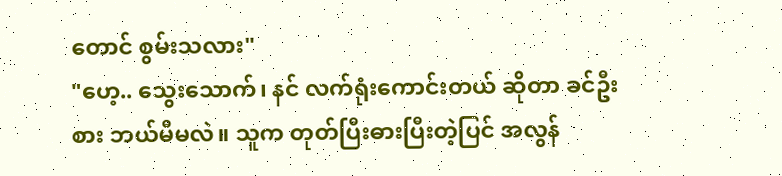တောင် စွမ်းသလား"
"ဟေ့.. သွေးသောက်၊ နင် လက်ရုံးကောင်းတယ် ဆိုတာ ခင်ဦးစား ဘယ်မီမလဲ။ သူက တုတ်ပြီးဓားပြီးတဲ့ပြင် အလွန်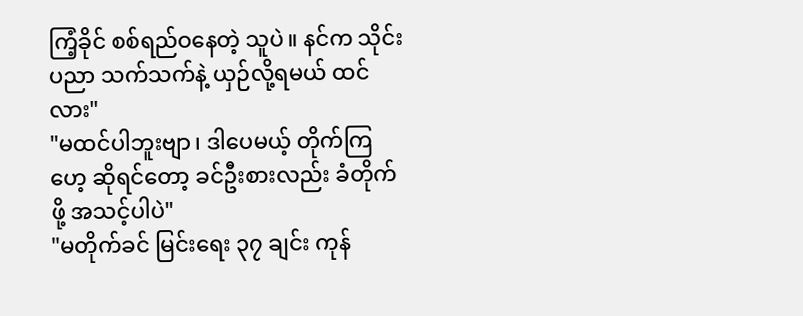ကြံ့ခိုင် စစ်ရည်ဝနေတဲ့ သူပဲ။ နင်က သိုင်းပညာ သက်သက်နဲ့ ယှဉ်လို့ရမယ် ထင်လား"
"မထင်ပါဘူးဗျာ၊ ဒါပေမယ့် တိုက်ကြဟေ့ ဆိုရင်တော့ ခင်ဦးစားလည်း ခံတိုက်ဖို့ အသင့်ပါပဲ"
"မတိုက်ခင် မြင်းရေး ၃၇ ချင်း ကုန်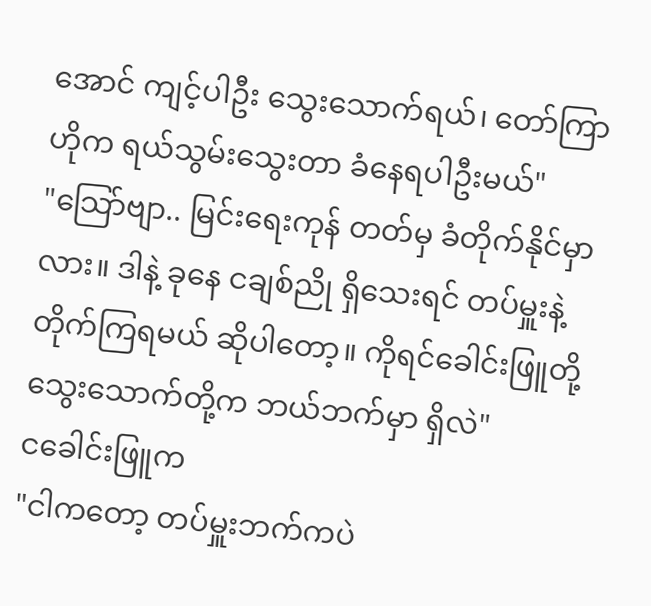အောင် ကျင့်ပါဦး သွေးသောက်ရယ်၊ တော်ကြာ ဟိုက ရယ်သွမ်းသွေးတာ ခံနေရပါဦးမယ်"
"သြော်ဗျာ.. မြင်းရေးကုန် တတ်မှ ခံတိုက်နိုင်မှာလား။ ဒါနဲ့ ခုနေ ငချစ်ညို ရှိသေးရင် တပ်မှူးနဲ့ တိုက်ကြရမယ် ဆိုပါတော့။ ကိုရင်ခေါင်းဖြူတို့ သွေးသောက်တို့က ဘယ်ဘက်မှာ ရှိလဲ"
ငခေါင်းဖြူက
"ငါကတော့ တပ်မှူးဘက်ကပဲ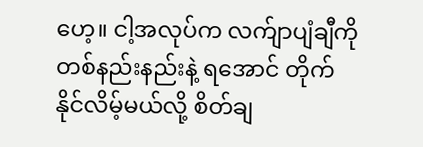ဟေ့။ ငါ့အလုပ်က လက်ျာပျံချီကို တစ်နည်းနည်းနဲ့ ရအောင် တိုက်နိုင်လိမ့်မယ်လို့ စိတ်ချ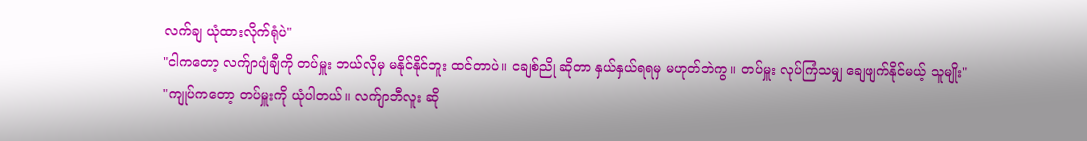လက်ချ ယုံထားလိုက်ရုံပဲ"
"ငါကတော့ လက်ျာပျံချီကို တပ်မှူး ဘယ်လိုမှ မနိုင်နိုင်ဘူး ထင်တာပဲ။ ငချစ်ညို ဆိုတာ နှယ်နှယ်ရရမှ မဟုတ်ဘဲကွ။ တပ်မှူး လုပ်ကြံသမျှ ချေဖျက်နိုင်မယ့် သူမျိုး"
"ကျုပ်ကတော့ တပ်မှူးကို ယုံပါတယ်။ လက်ျာဘီလူး ဆို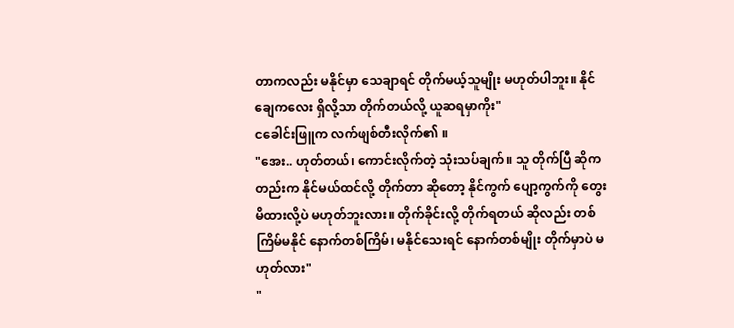တာကလည်း မနိုင်မှာ သေချာရင် တိုက်မယ့်သူမျိုး မဟုတ်ပါဘူး။ နိုင်ချေကလေး ရှိလို့သာ တိုက်တယ်လို့ ယူဆရမှာကိုး"
ငခေါင်းဖြူက လက်ဖျစ်တီးလိုက်၏ ။
"အေး.. ဟုတ်တယ်၊ ကောင်းလိုက်တဲ့ သုံးသပ်ချက်။ သူ တိုက်ပြီ ဆိုကတည်းက နိုင်မယ်ထင်လို့ တိုက်တာ ဆိုတော့ နိုင်ကွက် ပျော့ကွက်ကို တွေးမိထားလို့ပဲ မဟုတ်ဘူးလား။ တိုက်ခိုင်းလို့ တိုက်ရတယ် ဆိုလည်း တစ်ကြိမ်မနိုင် နောက်တစ်ကြိမ်၊ မနိုင်သေးရင် နောက်တစ်မျိုး တိုက်မှာပဲ မဟုတ်လား"
"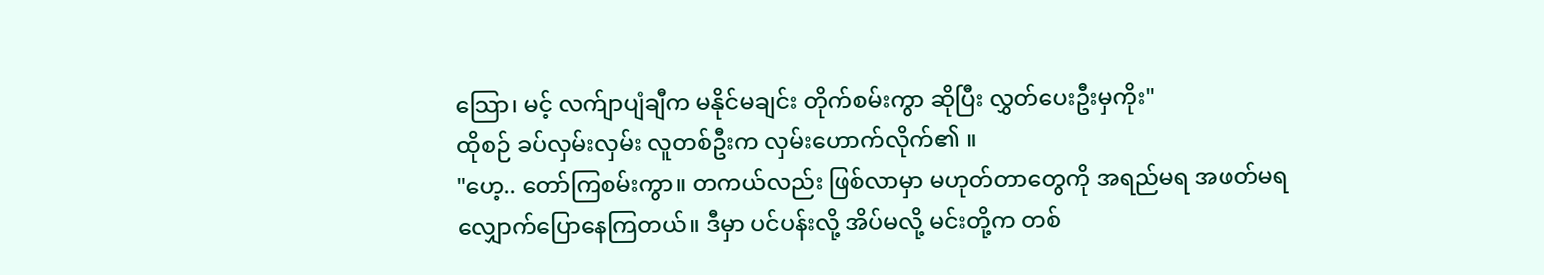သြော၊ မင့် လက်ျာပျံချီက မနိုင်မချင်း တိုက်စမ်းကွာ ဆိုပြီး လွှတ်ပေးဦးမှကိုး"
ထိုစဉ် ခပ်လှမ်းလှမ်း လူတစ်ဦးက လှမ်းဟောက်လိုက်၏ ။
"ဟေ့.. တော်ကြစမ်းကွာ။ တကယ်လည်း ဖြစ်လာမှာ မဟုတ်တာတွေကို အရည်မရ အဖတ်မရ လျှောက်ပြောနေကြတယ်။ ဒီမှာ ပင်ပန်းလို့ အိပ်မလို့ မင်းတို့က တစ်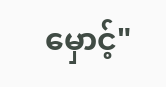မှောင့်"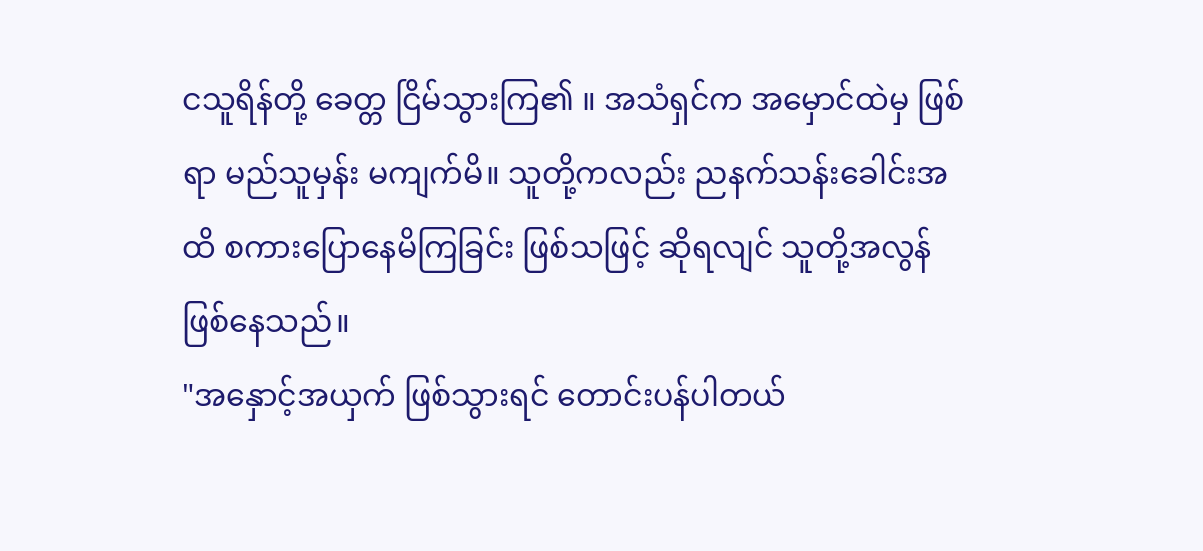ငသူရိန်တို့ ခေတ္တ ငြိမ်သွားကြ၏ ။ အသံရှင်က အမှောင်ထဲမှ ဖြစ်ရာ မည်သူမှန်း မကျက်မိ။ သူတို့ကလည်း ညနက်သန်းခေါင်းအထိ စကားပြောနေမိကြခြင်း ဖြစ်သဖြင့် ဆိုရလျင် သူတို့အလွန် ဖြစ်နေသည်။
"အနှောင့်အယှက် ဖြစ်သွားရင် တောင်းပန်ပါတယ်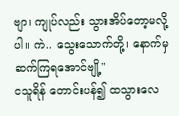ဗျာ၊ ကျုပ်လည်း သွားအိပ်တော့မလို့ပါ။ ကဲ.. သွေးသောက်တို့၊ နောက်မှ ဆက်ကြရအောင်ဗျို့"
ငသူရိန် တောင်းပန်၍ ထသွားလေ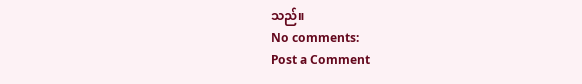သည်။
No comments:
Post a Comment